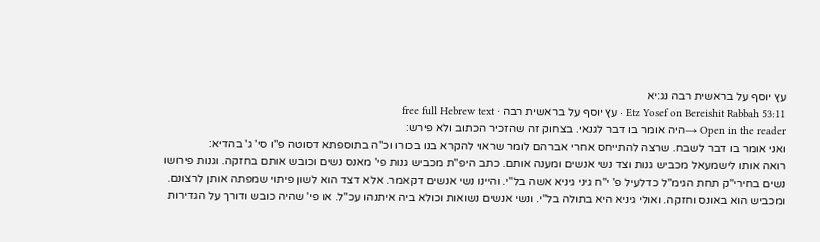עץ יוסף על בראשית רבה נג:יא
Etz Yosef on Bereishit Rabbah 53:11 · עץ יוסף על בראשית רבה · free full Hebrew text
Open in the reader →היה אומר בו דבר לגנאי. בצחוק זה שהזכיר הכתוב ולא פירש:
ואני אומר בו דבר לשבח. שרצה להתייחס אחרי אברהם לומר שראוי להקרא בנו בכורו וכ"ה בתוספתא דסוטה פ"ו סי' ג' בהדיא:
רואה אותו לישמעאל מכביש גנות וצד נשי אנשים ומענה אותם. כתב היפ"ת מכביש גנות פי' מאנס נשים וכובש אותם בחזקה. וגנות פירושו נשים בחירי"ק תחת הגימ"ל כדלעיל פ' י"ח גיני גיניא אשה בל"י. והיינו נשי אנשים דקאמר. אלא דצד הוא לשון פיתוי שמפתה אותן לרצונם. ומכביש הוא באונס וחזקה. ואולי גיניא היא בתולה בל"י. ונשי אנשים נשואות וכולא ביה איתנהו עכ"ל. או פי' שהיה כובש ודורך על הגדירות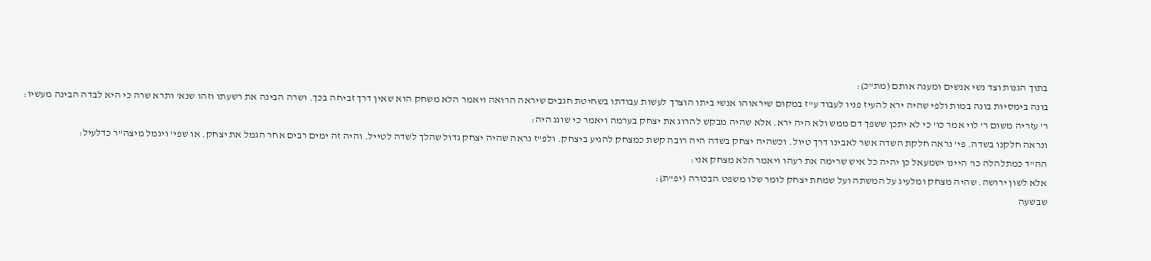בתוך הגנות וצד נשי אנשים ומענה אותם (מת"כ):
בונה בימסיות בונה במות ולפי שהיה ירא להעיז פניו לעבוד ע"ז במקום שיראוהו אנשי ביתו הוצרך לעשות עבודתו בשחיטת חגבים שיראה הרואה ויאמר הלא משחק הוא שאין דרך זביחה בכך. ושרה הבינה את רשעתו וזהו שנא' ותרא שרה כי היא לבדה הבינה מעשיו:
ר' עזריה משום ר' לוי אמר כו' כי לא יתכן ששפך דם ממש ולא היה ירא. אלא שהיה מבקש להרוג את יצחק בערמה ויאמר כי שוגג היה:
ונראה חלקנו בשדה. פי' נראה חלקת השדה אשר לאבינו דרך טיול. וכשהיה יצחק בשדה היה רובה קשת כמצחק להגיע ביצחק. ולפ"ז נראה שהיה יצחק גדול שהלך לשדה לטייל. והיה זה ימים רבים אחר הגמל את יצחק. או שפי' ויגמל מיצה"ר כדלעיל:
הה"ד כמתלהלה כו' היינו ישמעאל כן יהיה כל איש שרימה את רעהו ויאמר הלא מצחק אני:
אלא לשון ירושה. שהיה מצחק ומלעיג על המשתה ועל שמחת יצחק לומר שלו משפט הבכורה (יפ"ת):
שבשעה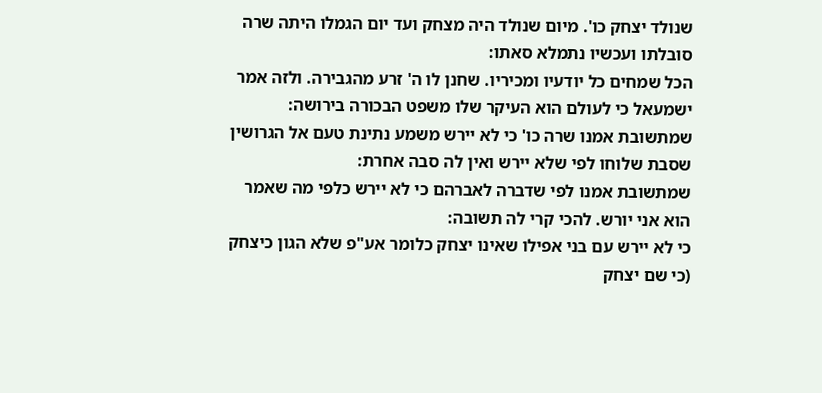שנולד יצחק כו'. מיום שנולד היה מצחק ועד יום הגמלו היתה שרה סובלתו ועכשיו נתמלא סאתו:
הכל שמחים כל יודעיו ומכיריו. שחנן לו ה' זרע מהגבירה. ולזה אמר ישמעאל כי לעולם הוא העיקר שלו משפט הבכורה בירושה:
שמתשובת אמנו שרה כו' כי לא יירש משמע נתינת טעם אל הגרושין שסבת שלוחו לפי שלא יירש ואין לה סבה אחרת:
שמתשובת אמנו לפי שדברה לאברהם כי לא יירש כלפי מה שאמר הוא אני יורש. להכי קרי לה תשובה:
כי לא יירש עם בני אפילו שאינו יצחק כלומר אע"פ שלא הגון כיצחק (כי שם יצחק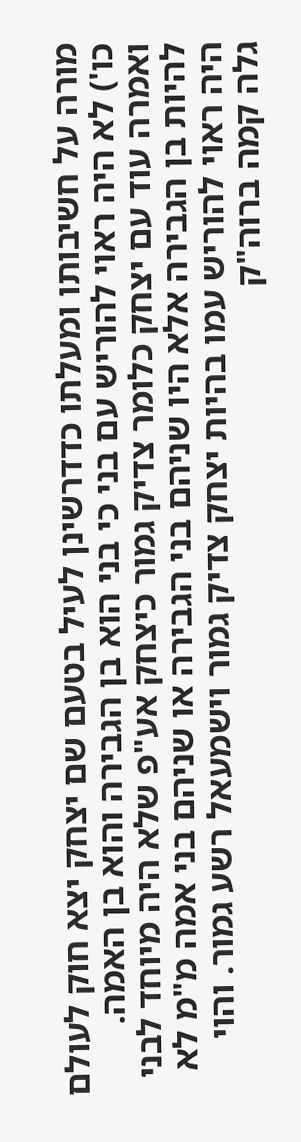מורה על חשיבותו ומעלתו כדדרשינן לעיל בטעם שם יצחק יצא חוק לעולם כו') לא היה ראוי להוריש עם בני כי בני הוא בן הגבירה והוא בן האמה. ואמרה עוד עם יצחק כלומר צדיק גמור כיצחק אע"פ שלא היה מיוחד לבני להיות בן הגבירה אלא היו שניהם בני הגבירה או שניהם בני אמה מ"מ לא היה ראוי להוריש עמו בהיות יצחק צדיק גמור וישמעאל רשע גמור. והוי גלה קמה ברוה"ק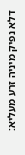דלא נפיק מיניה זרע מעליא: